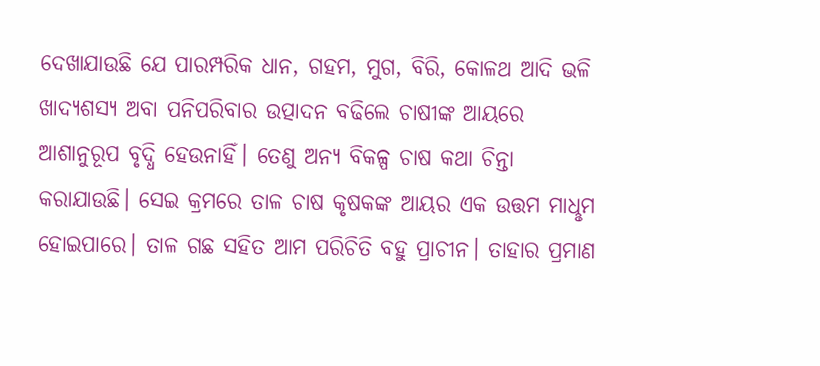ଦେଖାଯାଉଛି ଯେ ପାରମ୍ପରିକ ଧାନ, ଗହମ, ମୁଗ, ବିରି, କୋଳଥ ଆଦି ଭଳି ଖାଦ୍ୟଶସ୍ୟ ଅବା ପନିପରିବାର ଉତ୍ପାଦନ ବଢିଲେ ଚାଷୀଙ୍କ ଆୟରେ ଆଶାନୁରୂପ ବୃଦ୍ଧି ହେଉନାହିଁ। ତେଣୁ ଅନ୍ୟ ବିକଳ୍ପ ଚାଷ କଥା ଚିନ୍ତା କରାଯାଉଛି। ସେଇ କ୍ରମରେ ତାଳ ଚାଷ କୃଷକଙ୍କ ଆୟର ଏକ ଉତ୍ତମ ମାଧୢମ ହୋଇପାରେ। ତାଳ ଗଛ ସହିତ ଆମ ପରିଚିତି ବହୁ ପ୍ରାଚୀନ। ତାହାର ପ୍ରମାଣ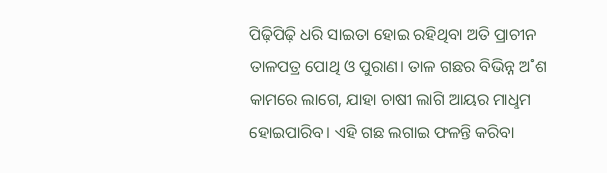ପିଢ଼ିପିଢ଼ି ଧରି ସାଇତା ହୋଇ ରହିଥିବା ଅତି ପ୍ରାଚୀନ ତାଳପତ୍ର ପୋଥି ଓ ପୁରାଣ। ତାଳ ଗଛର ବିଭିନ୍ନ ଅ˚ଶ କାମରେ ଲାଗେ, ଯାହା ଚାଷୀ ଲାଗି ଆୟର ମାଧୢମ ହୋଇପାରିବ। ଏହି ଗଛ ଲଗାଇ ଫଳନ୍ତି କରିବା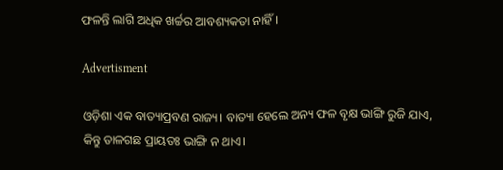ଫଳନ୍ତି ଲାଗି ଅଧିକ ଖର୍ଚ୍ଚର ଆବଶ୍ୟକତା ନାହିଁ।

Advertisment

ଓଡ଼ିଶା ଏକ ବାତ୍ୟାପ୍ରବଣ ରାଜ୍ୟ। ବାତ୍ୟା ହେଲେ ଅନ୍ୟ ଫଳ ବୃକ୍ଷ ଭାଙ୍ଗି ରୁଜି ଯାଏ, କିନ୍ତୁ ତାଳଗଛ ପ୍ରାୟତଃ ଭାଙ୍ଗି ନ ଥାଏ।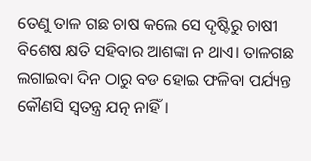ତେଣୁ ତାଳ ଗଛ ଚାଷ କଲେ ସେ ଦୃଷ୍ଟିରୁ ଚାଷୀ ବିଶେଷ କ୍ଷତି ସହିବାର ଆଶଙ୍କା ନ ଥାଏ। ତାଳଗଛ ଲଗାଇବା ଦିନ ଠାରୁ ବଡ ହୋଇ ଫଳିବା ପର୍ଯ୍ୟନ୍ତ କୌଣସି ସ୍ବତନ୍ତ୍ର ଯତ୍ନ ନାହିଁ।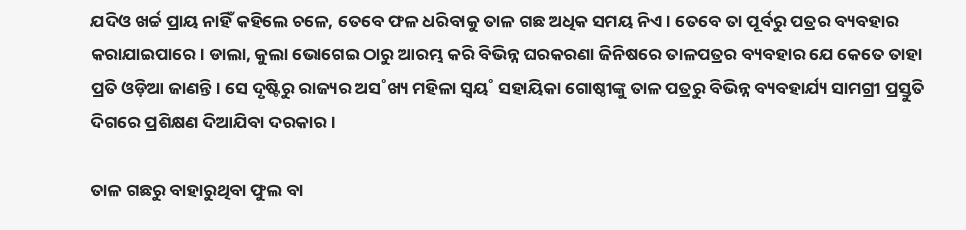ଯଦିଓ ଖର୍ଚ୍ଚ ପ୍ରାୟ ନାହିଁ କହିଲେ ଚଳେ, ତେବେ ଫଳ ଧରିବାକୁ ତାଳ ଗଛ ଅଧିକ ସମୟ ନିଏ। ତେବେ ତା ପୂର୍ବରୁ ପତ୍ରର ବ୍ୟବହାର କରାଯାଇପାରେ। ଡାଲା, କୁଲା ଭୋଗେଇ ଠାରୁ ଆରମ୍ଭ କରି ବିଭିନ୍ନ ଘରକରଣା ଜିନିଷରେ ତାଳପତ୍ରର ବ୍ୟବହାର ଯେ କେତେ ତାହା ପ୍ରତି ଓଡ଼ିଆ ଜାଣନ୍ତି। ସେ ଦୃଷ୍ଟିରୁ ରାଜ୍ୟର ଅସ˚ଖ୍ୟ ମହିଳା ସ୍ବୟ˚ ସହାୟିକା ଗୋଷ୍ଠୀଙ୍କୁ ତାଳ ପତ୍ରରୁ ବିଭିନ୍ନ ବ୍ୟବହାର୍ଯ୍ୟ ସାମଗ୍ରୀ ପ୍ରସ୍ତୁତି ଦିଗରେ ପ୍ରଶିକ୍ଷଣ ଦିଆଯିବା ଦରକାର।

ତାଳ ଗଛରୁ ବାହାରୁଥିବା ଫୁଲ ବା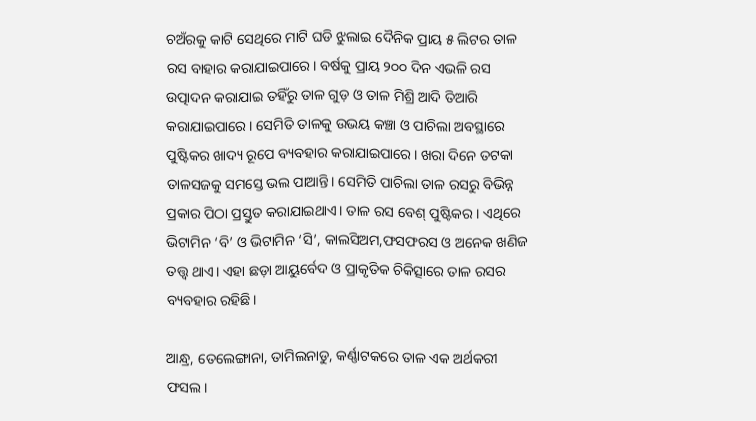ଚଅଁରକୁ କାଟି ସେଥିରେ ମାଟି ଘଡି ଝୁଲାଇ ଦୈନିକ ପ୍ରାୟ ୫ ଲିଟର ତାଳ ରସ ବାହାର କରାଯାଇପାରେ। ବର୍ଷକୁ ପ୍ରାୟ ୨୦୦ ଦିନ ଏଭଳି ରସ ଉତ୍ପାଦନ କରାଯାଇ ତହିଁରୁ ତାଳ ଗୁଡ଼ ଓ ତାଳ ମିଶ୍ରି ଆଦି ତିଆରି କରାଯାଇପାରେ। ସେମିତି ତାଳକୁ ଉଭୟ କଞ୍ଚା ଓ ପାଚିଲା ଅବସ୍ଥାରେ ପୁଷ୍ଟିକର ଖାଦ୍ୟ ରୂପେ ବ୍ୟବହାର କରାଯାଇପାରେ। ଖରା ଦିନେ ତଟକା ତାଳସଜକୁ ସମସ୍ତେ ଭଲ ପାଆନ୍ତି। ସେମିତି ପାଚିଲା ତାଳ ରସରୁ ବିଭିନ୍ନ ପ୍ରକାର ପିଠା ପ୍ରସ୍ତୁତ କରାଯାଇଥାଏ। ତାଳ ରସ ବେଶ୍‌ ପୁଷ୍ଟିକର। ଏଥିରେ ଭିଟାମିନ ‘ବି’ ଓ ଭିଟାମିନ ‘ସି’, କାଲସିଅମ,ଫସଫରସ ଓ ଅନେକ ଖଣିଜ ତତ୍ତ୍ବ ଥାଏ। ଏହା ଛଡ଼ା ଆୟୁର୍ବେଦ ଓ ପ୍ରାକୃତିକ ଚିକିତ୍ସାରେ ତାଳ ରସର ବ୍ୟବହାର ରହିଛି।

ଆନ୍ଧ୍ର, ତେଲେଙ୍ଗାନା, ତାମିଲନାଡୁ, କର୍ଣ୍ଣାଟକରେ ତାଳ ଏକ ଅର୍ଥକରୀ ଫସଲ।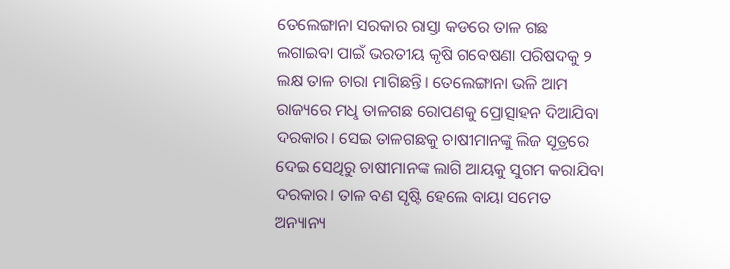ତେଲେଙ୍ଗାନା ସରକାର ରାସ୍ତା କଡରେ ତାଳ ଗଛ ଲଗାଇବା ପାଇଁ ଭରତୀୟ କୃଷି ଗବେଷଣା ପରିଷଦକୁ ୨ ଲକ୍ଷ ତାଳ ଚାରା ମାଗିଛନ୍ତି। ତେଲେଙ୍ଗାନା ଭଳି ଆମ ରାଜ୍ୟରେ ମଧୢ ତାଳଗଛ ରୋପଣକୁ ପ୍ରୋତ୍ସାହନ ଦିଆଯିବା ଦରକାର। ସେଇ ତାଳଗଛକୁ ଚାଷୀମାନଙ୍କୁ ଲିଜ ସୂତ୍ରରେ ଦେଇ ସେଥିରୁ ଚାଷୀମାନଙ୍କ ଲାଗି ଆୟକୁ ସୁଗମ କରାଯିବା ଦରକାର। ତାଳ ବଣ ସୃଷ୍ଟି ହେଲେ ବାୟା ସମେତ ଅନ୍ୟାନ୍ୟ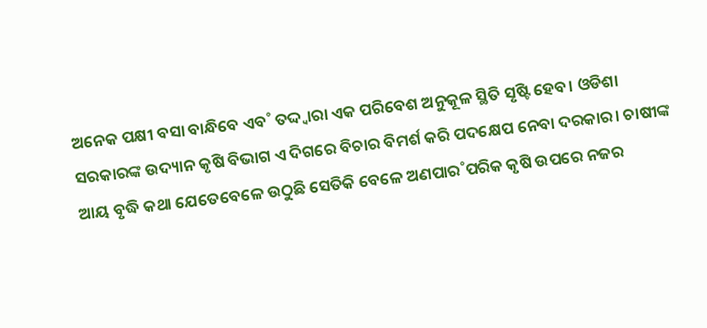ଅନେକ ପକ୍ଷୀ ବସା ବାନ୍ଧିବେ ଏବ˚ ତଦ୍ଦ୍ବାରା ଏକ ପରିବେଶ ଅନୁକୂଳ ସ୍ଥିତି ସୃଷ୍ଟି ହେବ। ଓଡିଶା ସରକାରଙ୍କ ଉଦ୍ୟାନ କୃଷି ବିଭାଗ ଏ ଦିଗରେ ବିଚାର ବିମର୍ଶ କରି ପଦକ୍ଷେପ ନେବା ଦରକାର। ଚାଷୀଙ୍କ ଆୟ ବୃଦ୍ଧି କଥା ଯେତେବେଳେ ଉଠୁଛି ସେତିକି ବେଳେ ଅଣପାର˚ପରିକ କୃଷି ଉପରେ ନଜର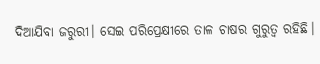ଦିଆଯିବା ଜରୁରୀ। ସେଇ ପରିପ୍ରେକ୍ଷୀରେ ତାଳ ଚାଷର ଗୁରୁତ୍ବ ରହିଛି।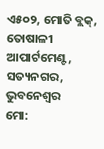ଏ୫୦୨, ମୋତି ବ୍ଲକ୍, ତୋଷାଳୀ ଆପାର୍ଟମେଣ୍ଟ,
ସତ୍ୟନଗର, ଭୁବନେଶ୍ବର
ମୋ: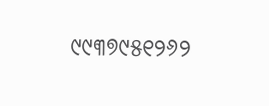୯୯୩୭୯୫୧୨୬୨